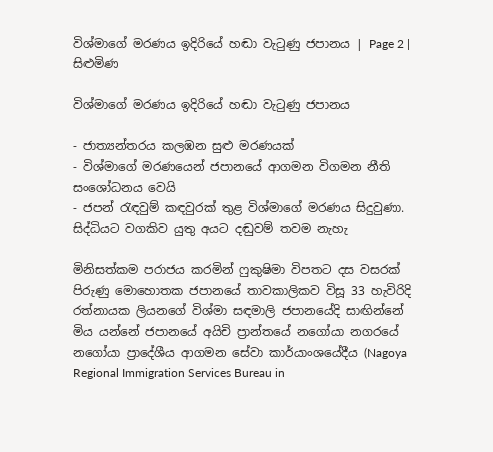විශ්මාගේ මරණය ඉදිරියේ හඬා වැටුණු ජපානය | Page 2 | සිළුමිණ

විශ්මාගේ මරණය ඉදිරියේ හඬා වැටුණු ජපානය

- ජාත්‍යන්තරය කලඹන සුළු මරණයක්
- විශ්මාගේ මරණයෙන් ජපානයේ ආගමන විගමන නීති සංශෝධනය වෙයි
- ජපන් රැඳවුම් කඳවුරක් තුළ විශ්මාගේ මරණය සිදුවුණා. සිද්ධියට වගකිව යුතු අයට දඬුවම් තවම නැහැ

මිනිසත්කම පරාජය කරමින් ෆුකුෂිමා විපතට දස වසරක් පිරුණු මොහොතක ජපානයේ තාවකාලිකව විසූ 33 හැවිරිදි රත්නායක ලියනගේ විශ්මා සඳමාලි ජපානයේදි සාඟින්නේ මිය යන්නේ ජපානයේ අයිචි ප්‍රාන්තයේ නගෝයා නගරයේ නගෝයා ප්‍රාදේශීය ආගමන සේවා කාර්යාංශයේදීය (Nagoya Regional Immigration Services Bureau in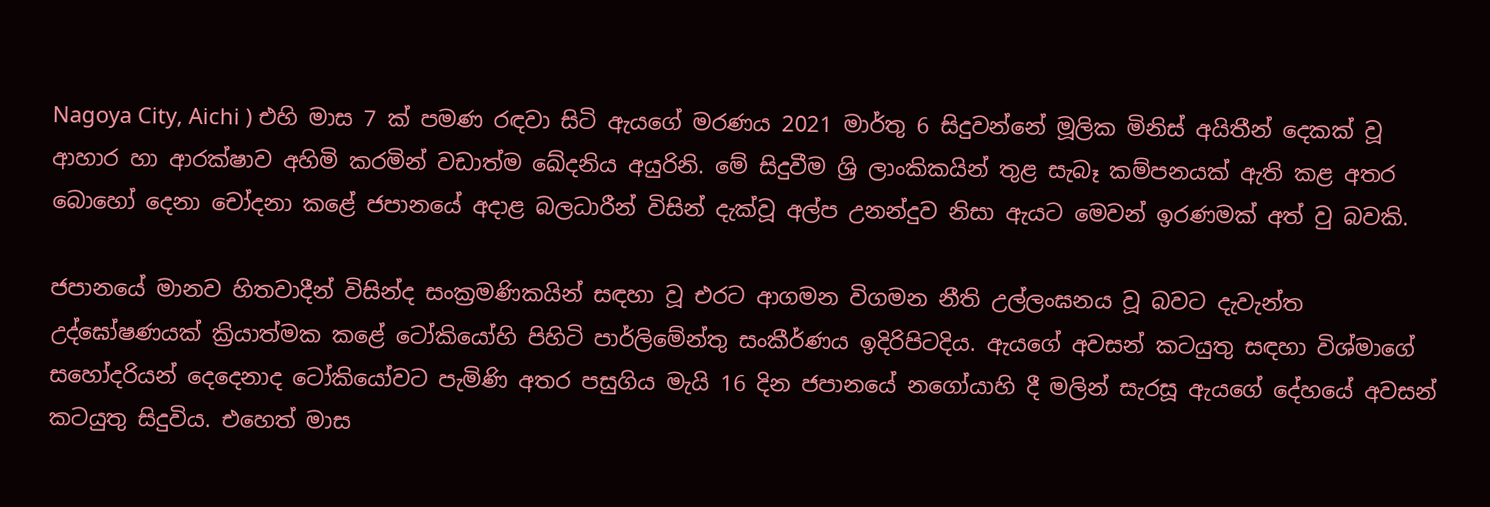Nagoya City, Aichi ) එහි මාස 7 ක් පමණ රඳවා සිටි ඇයගේ මරණය 2021 මාර්තු 6 සිදුවන්නේ මූලික මිනිස් අයිතීන් දෙකක් වූ ආහාර හා ආරක්ෂාව අහිමි කරමින් වඩාත්ම ඛේදනිය අයුරිනි. මේ සිදුවීම ශ්‍රි ලාංකිකයින් තුළ සැබෑ කම්පනයක් ඇති කළ අතර බොහෝ දෙනා චෝදනා කළේ ජපානයේ අදාළ බලධාරීන් විසින් දැක්වූ අල්ප උනන්දුව නිසා ඇයට මෙවන් ඉරණමක් අත් වු බවකි.

ජපානයේ මානව හිතවාදීන් විසින්ද සංක්‍රමණිකයින් සඳහා වූ එරට ආගමන විගමන නීති උල්ලංඝනය වූ බවට දැවැන්ත උද්ඝෝෂණයක් ක්‍රියාත්මක කළේ ටෝකියෝහි පිහිටි පාර්ලිමේන්තු සංකීර්ණය ඉදිරිපිටදිය. ඇයගේ අවසන් කටයුතු සඳහා විශ්මාගේ සහෝදරියන් දෙදෙනාද ටෝකියෝවට පැමිණි අතර පසුගිය මැයි 16 දින ජපානයේ නගෝයාහි දී මලින් සැරසූ ඇයගේ දේහයේ අවසන් කටයුතු සිදුවිය. එහෙත් මාස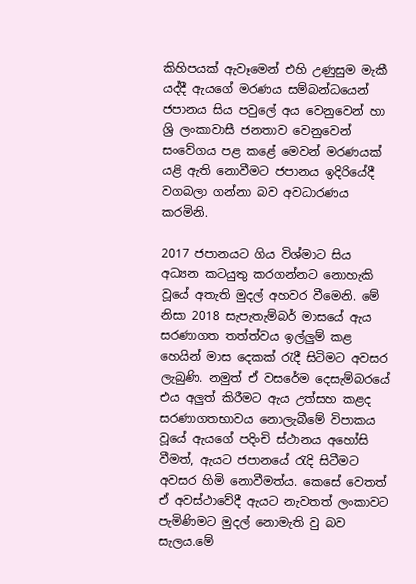කිහිපයක් ඇවෑමෙන් එහි උණුසුම මැකී යද්දී ඇයගේ මරණය සම්බන්ධයෙන් ජපානය සිය පවුලේ අය වෙනුවෙන් හා ශ්‍රි ලංකාවාසී ජනතාව වෙනුවෙන් සංවේගය පළ කළේ මෙවන් මරණයක් යළි ඇති නොවීමට ජපානය ඉදිරියේදී වගබලා ගන්නා බව අවධාරණය කරමිනි.

2017 ජපානයට ගිය විශ්මාට සිය අධ්‍යන කටයුතු කරගන්නට නොහැකි වූයේ අතැති මුදල් අහවර වීමෙනි. මේ නිසා 2018 සැපැතැම්බර් මාසයේ ඇය සරණාගත තත්ත්වය ඉල්ලුම් කළ හෙයින් මාස දෙකක් රැදී සිටිමට අවසර ලැබුණි. නමුත් ඒ වසරේම දෙසැම්බරයේ එය අලුත් කිරීමට ඇය උත්සහ කළද සරණාගතභාවය නොලැබීමේ විපාකය වූයේ ඇයගේ පදිංචි ස්ථානය අහෝසි වීමත්, ඇයට ජපානයේ රැදි සිටීමට අවසර හිමි නොවීමත්ය. කෙසේ වෙතත් ඒ අවස්ථාවේදී ඇයට නැවතත් ලංකාවට පැමිණිමට මුදල් නොමැති වු බව සැලය.මේ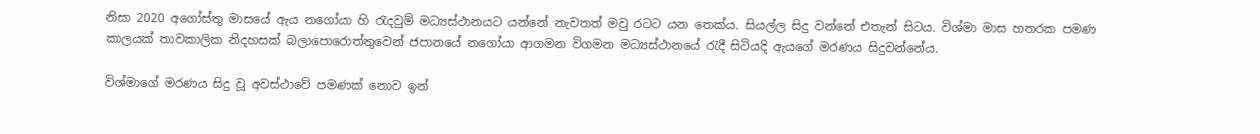නිසා 2020 අගෝස්තු මාසයේ ඇය නගෝයා හි රැදවුම් මධ්‍යස්ථානයට යන්නේ නැවතත් මවු රටට යන තෙක්ය. සියල්ල සිදු වන්නේ එතැන් සිටය. විශ්මා මාස හතරක පමණ කාලයක් තාවකාලික නිදහසක් බලාපොරොත්තුවෙන් ජපානයේ නගෝයා ආගමන විගමන මධ්‍යස්ථානයේ රැදී සිටියදි ඇයගේ මරණය සිදුවන්නේය.

විශ්මාගේ මරණය සිදු වූ අවස්ථාවේ පමණක් නොව ඉන්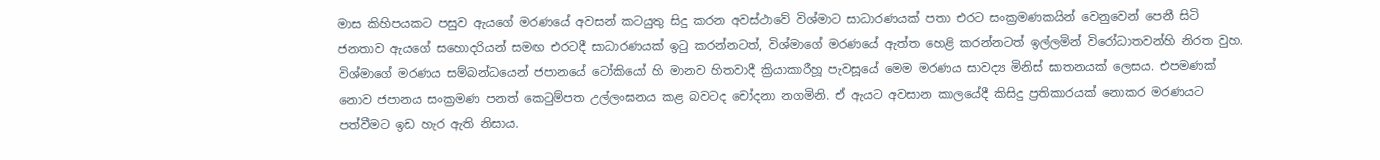මාස කිහිපයකට පසුව ඇයගේ මරණයේ අවසන් කටයුතු සිදු කරන අවස්ථාවේ විශ්මාට සාධාරණයක් පතා එරට සංක්‍රමණකයින් වෙනුවෙන් පෙනී සිටි ජනතාව ඇයගේ සහොදරියන් සමඟ එරටදී සාධාරණයක් ඉටු කරන්නටත්, විශ්මාගේ මරණයේ ඇත්ත හෙළි කරන්නටත් ඉල්ලමින් විරෝධාතවන්හි නිරත වුහ. විශ්මාගේ මරණය සම්බන්ධයෙන් ජපානයේ ටෝකියෝ හි මානව හිතවාදී ක්‍රියාකාරීහූ පැවසූයේ මෙම මරණය සාවද්‍ය මිනිස් ඝාතනයක් ලෙසය. එපමණක් නොව ජපානය සංක්‍රමණ පනත් කෙටුම්පත උල්ලංඝනය කළ බවටද චෝදනා නගමිනි. ඒ ඇයට අවසාන කාලයේදී කිසිදු ප්‍රතිකාරයක් නොකර මරණයට පත්වීමට ඉඩ හැර ඇති නිසාය.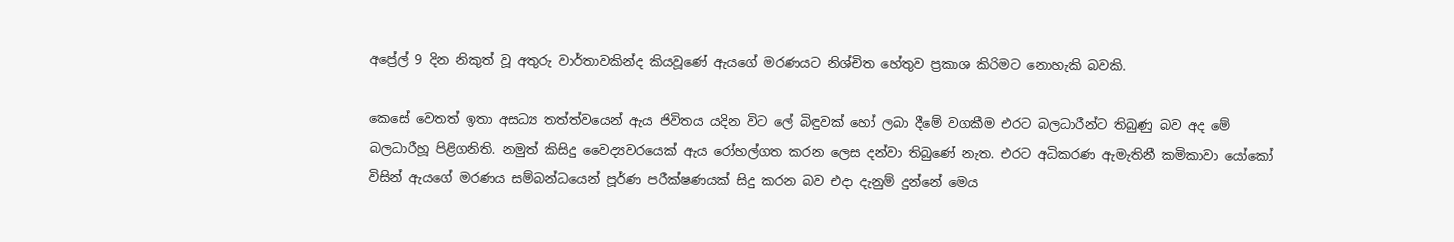අප්‍රේල් 9 දින නිකුත් වූ අතුරු වාර්තාවකින්ද කියවූණේ ඇයගේ මරණයට නිශ්චිත හේතුව ප්‍රකාශ කිරිමට නොහැකි බවකි.

කෙසේ වෙතත් ඉතා අසධ්‍ය තත්ත්වයෙන් ඇය ජිවිතය යදින විට ලේ බිඳුවක් හෝ ලබා දීමේ වගකීම එරට බලධාරීන්ට තිබුණු බව අද මේ බලධාරීහූ පිළිගනිති. නමුත් කිසිදු වෛද්‍යවරයෙක් ඇය රෝහල්ගත කරන ලෙස දන්වා තිබුණේ නැත. එරට අධිකරණ ඇමැතිනී කමිකාවා යෝකෝ විසින් ඇයගේ මරණය සම්බන්ධයෙන් පූර්ණ පරීක්ෂණයක් සිදු කරන බව එදා දැනුම් දුන්නේ මෙය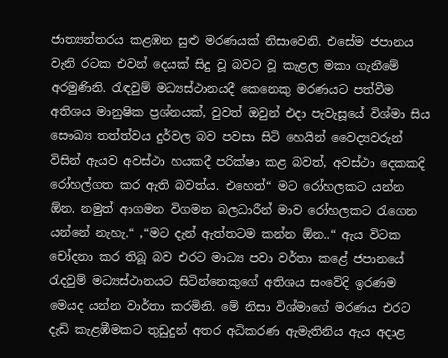ජාත්‍යන්තරය කළඹන සුළු මරණයක් නිසාවෙනි. එසේම ජපානය වැනි රටක එවන් දෙයක් සිදු වූ බවට වූ කැළල මකා ගැනීමේ අරමුණිනි. රැඳවුම් මධ්‍යස්ථානයදී කෙනෙකු මරණයට පත්වීම අතිශය මානුෂික ප්‍රශ්නයක්, වුවත් ඔවුන් එදා පැවැසූයේ විශ්මා සිය සෞඛ්‍ය තත්ත්වය දුර්වල බව පවසා සිටි හෙයින් වෛද්‍යවරුන් විසින් ඇයව අවස්ථා හයකදී පරික්ෂා කළ බවත්, අවස්ථා දෙකකදි රෝහල්ගත කර ඇති බවත්ය. එහෙත්“ මට රෝහලකට යන්න ඕන. නමුත් ආගමන විගමන බලධාරීන් මාව රෝහලකට රැගෙන යන්නේ නැහැ.“ ,“මට දැන් ඇත්තටම කන්න ඕන..“ ඇය විටක චෝදනා කර තිබූ බව එරට මාධ්‍ය පවා වර්තා කළේ ජපානයේ රැදවුම් මධ්‍යස්ථානයට සිටින්නෙකුගේ අතිශය සංවේදි ඉරණම මෙයද යන්න වාර්තා කරමිනි. මේ නිසා විශ්මාගේ මරණය එරට දැඩි කැළඹීමකට තුඩුදුන් අතර අධිකරණ ඇමැතිනිය ඇය අදාළ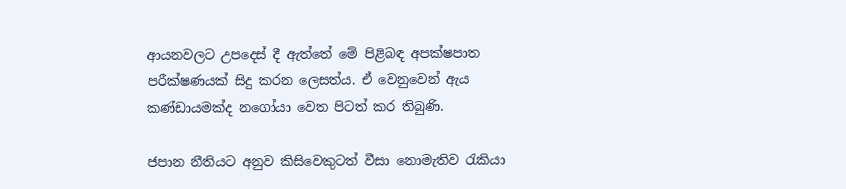ආයනවලට උපදෙස් දී ඇත්තේ මේ පිළිබඳ අපක්ෂපාත පරීක්ෂණයක් සිදු කරන ලෙසත්ය. ඒ වෙනුවෙන් ඇය කණ්ඩායමක්ද නගෝයා වෙත පිටත් කර තිබුණි.

ජපාන නීතියට අනුව කිසිවෙකුටත් වීසා නොමැතිව රැකියා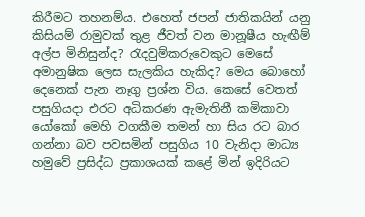කිරීමට තහනම්ය. එහෙත් ජපන් ජාතිකයින් යනු කිසියම් රාමුවක් තුළ ජීවත් වන මානූෂීය හැඟීම් අල්ප මිනිසුන්ද? රැදවුම්කරුවෙකුට මෙසේ අමානුෂික ලෙස සැලකිය හැකිද? මෙය බොහෝ දෙනෙක් පැන නෑගු ප්‍රශ්න විය. කෙසේ වෙතත් පසුගියදා එරට අධිකරණ ඇමැතිනී කමිකාවා යෝකෝ මෙහි වගකීම තමන් හා සිය රට බාර ගන්නා බව පවසමින් පසුගිය 10 වැනිදා මාධ්‍ය හමුවේ ප්‍රසිද්ධ ප්‍රකාශයක් කළේ මින් ඉදිරියට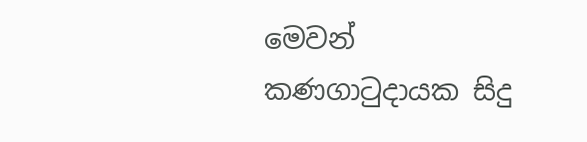මෙවන් කණගාටුදායක සිදු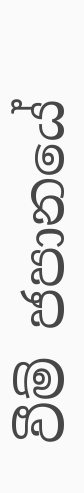වීම් ජපානයේ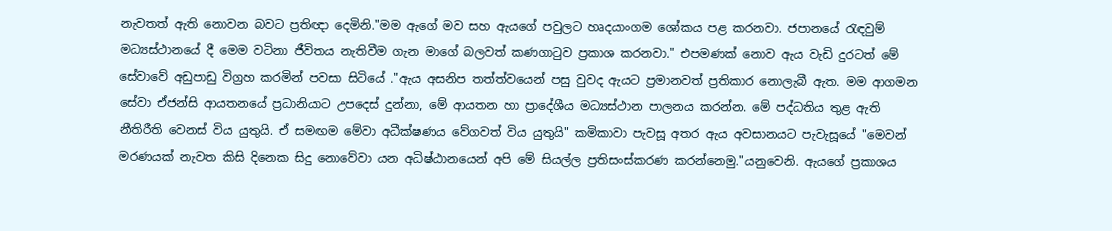නැවතත් ඇති නොවන බවට ප්‍රතිඥා දෙමිනි."මම ඇගේ මව සහ ඇයගේ පවුලට හෘදයාංගම ශෝකය පළ කරනවා. ජපානයේ රැඳවුම් මධ්‍යස්ථානයේ දී මෙම වටිනා ජීවිතය නැතිවීම ගැන මාගේ බලවත් කණගාටුව ප්‍රකාශ කරනවා." එපමණක් නොව ඇය වැඩි දුරටත් මේ සේවාවේ අඩුපාඩු විග්‍රහ කරමින් පවසා සිටියේ ."ඇය අසනිප තත්ත්වයෙන් පසු වුවද ඇයට ප්‍රමානවත් ප්‍රතිකාර නොලැබී ඇත. මම ආගමන සේවා ඒජන්සි ආයතනයේ ප්‍රධානියාට උපදෙස් දුන්නා, මේ ආයතන හා ප්‍රාදේශීය මධ්‍යස්ථාන පාලනය කරන්න. මේ පද්ධතිය තුළ ඇති නීතිරීති වෙනස් විය යුතුයි. ඒ සමඟම මේවා අධීක්ෂණය වේගවත් විය යුතුයි" කමිකාවා පැවසූ අතර ඇය අවසානයට පැවැසූයේ "මෙවන් මරණයක් නැවත කිසි දිනෙක සිදු නොවේවා යන අධිෂ්ඨානයෙන් අපි මේ සියල්ල ප්‍රතිසංස්කරණ කරන්නෙමු."යනුවෙනි. ඇයගේ ප්‍රකාශය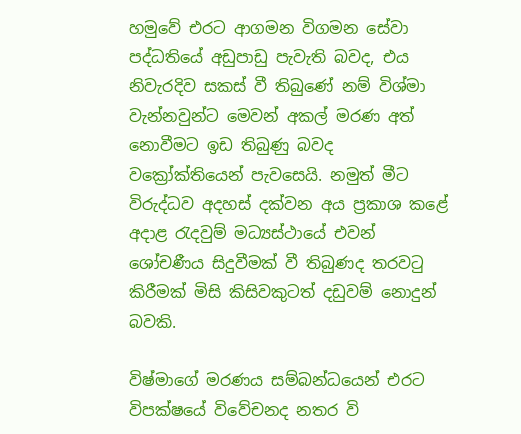හමුවේ එරට ආගමන විගමන සේවා පද්ධතියේ අඩුපාඩු පැවැති බවද, එය නිවැරදිව සකස් වී තිබුණේ නම් විශ්මා වැන්නවුන්ට මෙවන් අකල් මරණ අත් නොවීමට ඉඩ තිබුණු බවද වක්‍රෝක්තියෙන් පැවසෙයි. නමුත් මීට විරුද්ධව අදහස් දක්වන අය ප්‍රකාශ කළේ අදාළ රැදවුම් මධ්‍යස්ථායේ එවන් ශෝචණීය සිදුවීමක් වී තිබුණද තරවටු කිරීමක් මිසි කිසිවකුටත් දඩුවම් නොදුන් බවකි.

විෂ්මාගේ මරණය සම්බන්ධයෙන් එරට විපක්ෂයේ විවේචනද නතර වි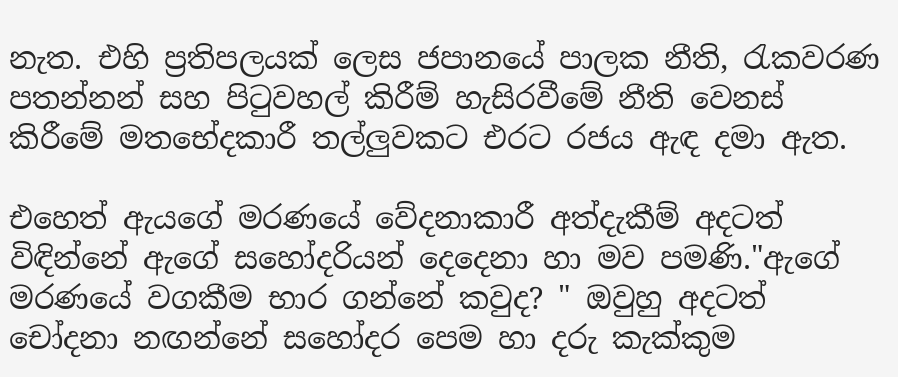නැත. එහි ප්‍රතිපලයක් ලෙස ජපානයේ පාලක නීති, රැකවරණ පතන්නන් සහ පිටුවහල් කිරීම් හැසිරවීමේ නීති වෙනස් කිරීමේ මතභේදකාරී තල්ලුවකට එරට රජය ඇඳ දමා ඇත.

එහෙත් ඇයගේ මරණයේ වේදනාකාරී අත්දැකීම් අදටත් විඳින්නේ ඇගේ සහෝදරියන් දෙදෙනා හා මව පමණි."ඇගේ මරණයේ වගකීම භාර ගන්නේ කවුද? " ඔවුහු අදටත් චෝදනා නඟන්නේ සහෝදර පෙම හා දරු කැක්කුම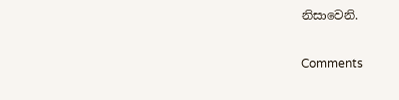නිසාවෙනි.

Comments